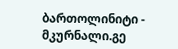ბართოლინიტი - მკურნალი.გე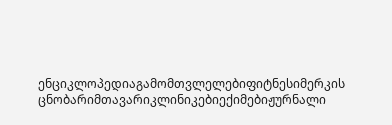ენციკლოპედიაგამომთვლელებიფიტნესიმერკის ცნობარიმთავარიკლინიკებიექიმებიჟურნალი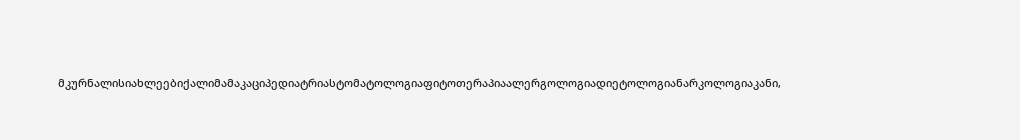მკურნალისიახლეებიქალიმამაკაციპედიატრიასტომატოლოგიაფიტოთერაპიაალერგოლოგიადიეტოლოგიანარკოლოგიაკანი,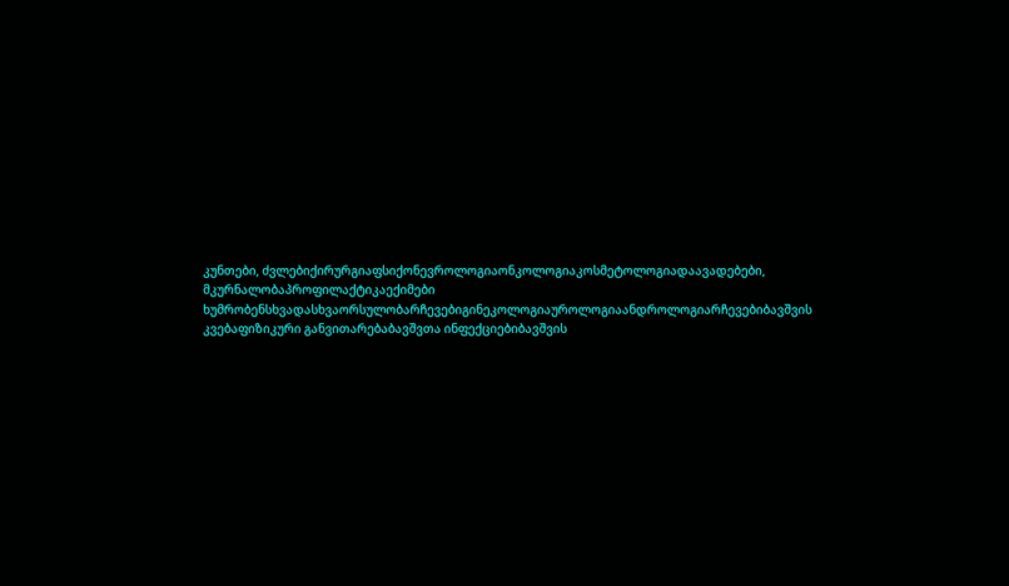კუნთები, ძვლებიქირურგიაფსიქონევროლოგიაონკოლოგიაკოსმეტოლოგიადაავადებები, მკურნალობაპროფილაქტიკაექიმები ხუმრობენსხვადასხვაორსულობარჩევებიგინეკოლოგიაუროლოგიაანდროლოგიარჩევებიბავშვის კვებაფიზიკური განვითარებაბავშვთა ინფექციებიბავშვის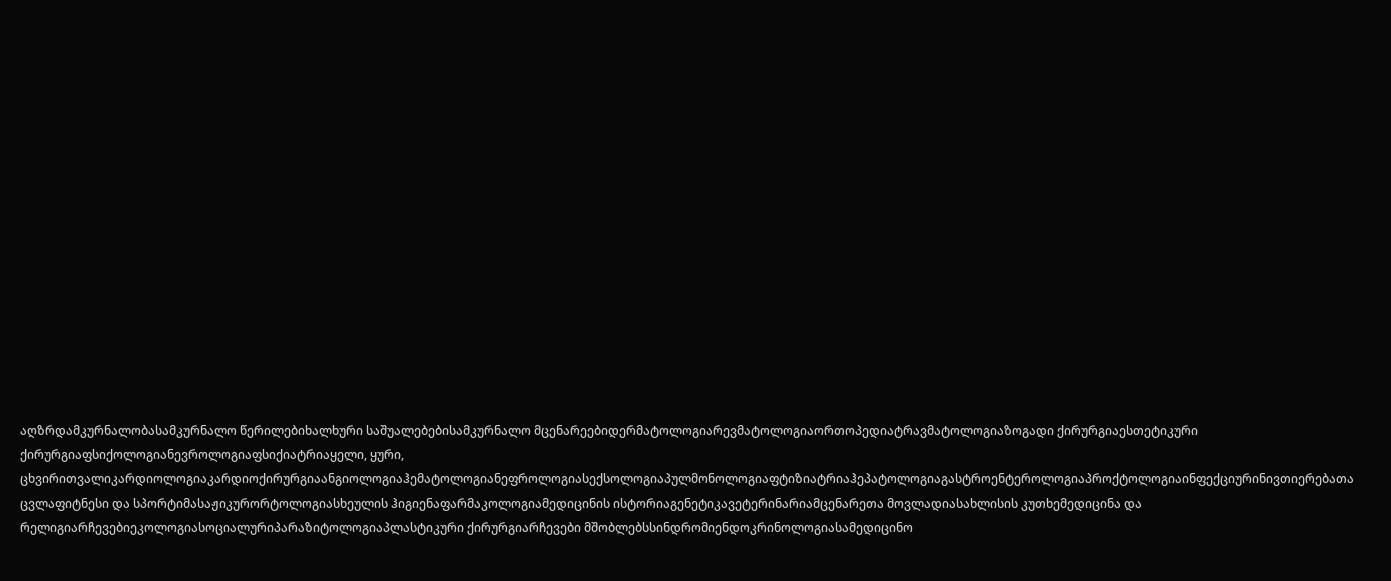აღზრდამკურნალობასამკურნალო წერილებიხალხური საშუალებებისამკურნალო მცენარეებიდერმატოლოგიარევმატოლოგიაორთოპედიატრავმატოლოგიაზოგადი ქირურგიაესთეტიკური ქირურგიაფსიქოლოგიანევროლოგიაფსიქიატრიაყელი, ყური, ცხვირითვალიკარდიოლოგიაკარდიოქირურგიაანგიოლოგიაჰემატოლოგიანეფროლოგიასექსოლოგიაპულმონოლოგიაფტიზიატრიაჰეპატოლოგიაგასტროენტეროლოგიაპროქტოლოგიაინფექციურინივთიერებათა ცვლაფიტნესი და სპორტიმასაჟიკურორტოლოგიასხეულის ჰიგიენაფარმაკოლოგიამედიცინის ისტორიაგენეტიკავეტერინარიამცენარეთა მოვლადიასახლისის კუთხემედიცინა და რელიგიარჩევებიეკოლოგიასოციალურიპარაზიტოლოგიაპლასტიკური ქირურგიარჩევები მშობლებსსინდრომიენდოკრინოლოგიასამედიცინო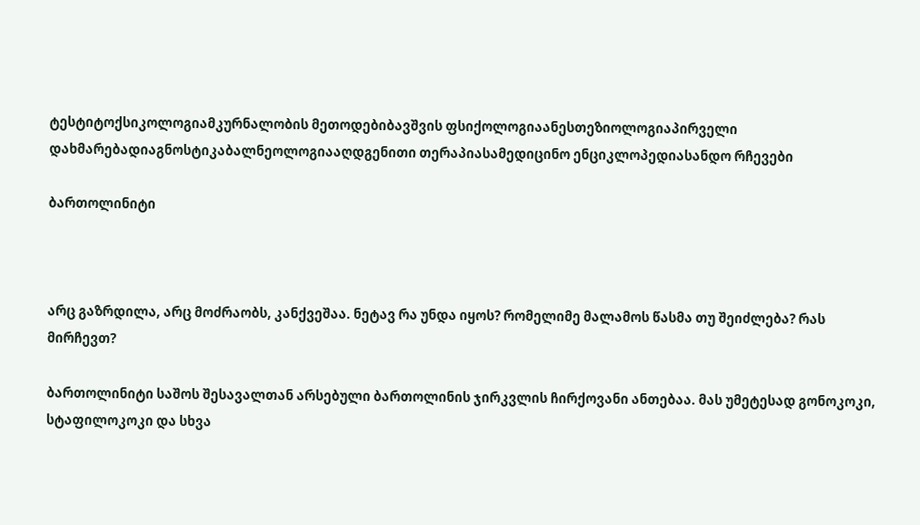ტესტიტოქსიკოლოგიამკურნალობის მეთოდებიბავშვის ფსიქოლოგიაანესთეზიოლოგიაპირველი დახმარებადიაგნოსტიკაბალნეოლოგიააღდგენითი თერაპიასამედიცინო ენციკლოპედიასანდო რჩევები

ბართოლინიტი



არც გაზრდილა, არც მოძრაობს, კანქვეშაა. ნეტავ რა უნდა იყოს? რომელიმე მალამოს წასმა თუ შეიძლება? რას მირჩევთ?

ბართოლინიტი საშოს შესავალთან არსებული ბართოლინის ჯირკვლის ჩირქოვანი ანთებაა. მას უმეტესად გონოკოკი, სტაფილოკოკი და სხვა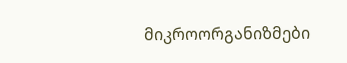მიკროორგანიზმები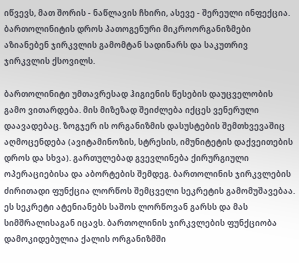იწვევს, მათ შორის - ნაწლავის ჩხირი, ასევე - შერეული ინფექცია. ბართოლინიტის დროს პათოგენური მიკროორგანიზმები აზიანებენ ჯირკვლის გამომტან სადინარს და საკუთრივ ჯირკვლის ქსოვილს.

ბართოლინიტი უმთავრესად ჰიგიენის წესების დაუცველობის გამო ვითარდება. მის მიზეზად შეიძლება იქცეს ვენერული დაავადებაც. ზოგჯერ ის ორგანიზმის დასუსტების შემთხვევაშიც აღმოცენდება (ავიტამინოზის, სტრესის, იმუნიტეტის დაქვეითების დროს და სხვა). გართულებად გვევლინება ქირურგიული ოპერაციებისა და აბორტების შემდეგ. ბართოლინის ჯირკვლების ძირითადი ფუნქცია ლორწოს შემცველი სეკრეტის გამომუშავებაა. ეს სეკრეტი ატენიანებს საშოს ლორწოვან გარსს და მას სიმშრალისაგან იცავს. ბართოლინის ჯირკვლების ფუნქციობა დამოკიდებულია ქალის ორგანიზმში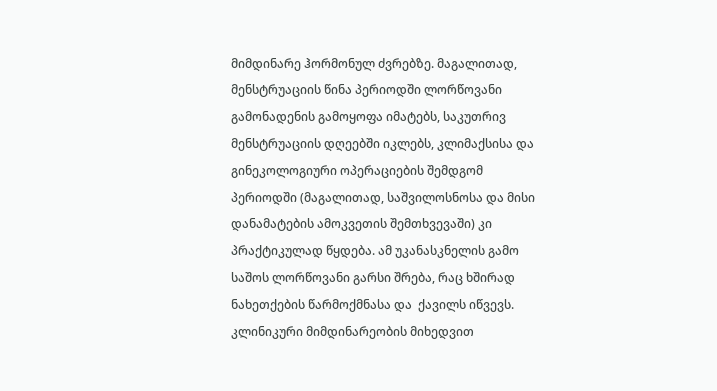მიმდინარე ჰორმონულ ძვრებზე. მაგალითად, მენსტრუაციის წინა პერიოდში ლორწოვანი გამონადენის გამოყოფა იმატებს, საკუთრივ მენსტრუაციის დღეებში იკლებს, კლიმაქსისა და გინეკოლოგიური ოპერაციების შემდგომ პერიოდში (მაგალითად, საშვილოსნოსა და მისი დანამატების ამოკვეთის შემთხვევაში) კი პრაქტიკულად წყდება. ამ უკანასკნელის გამო საშოს ლორწოვანი გარსი შრება, რაც ხშირად ნახეთქების წარმოქმნასა და  ქავილს იწვევს. კლინიკური მიმდინარეობის მიხედვით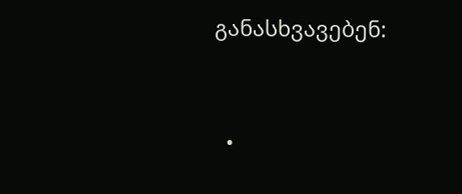განასხვავებენ:



  •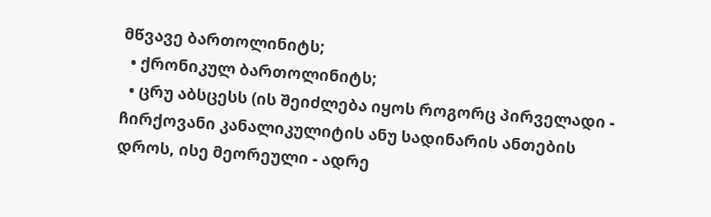მწვავე ბართოლინიტს;
  • ქრონიკულ ბართოლინიტს;
  • ცრუ აბსცესს (ის შეიძლება იყოს როგორც პირველადი - ჩირქოვანი კანალიკულიტის ანუ სადინარის ანთების დროს, ისე მეორეული - ადრე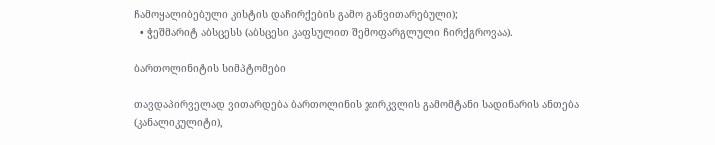ჩამოყალიბებული კისტის დაჩირქების გამო განვითარებული);
  • ჭეშმარიტ აბსცესს (აბსცესი კაფსულით შემოფარგლული ჩირქგროვაა).

ბართოლინიტის სიმპტომები

თავდაპირველად ვითარდება ბართოლინის ჯირკვლის გამომტანი სადინარის ანთება (კანალიკულიტი),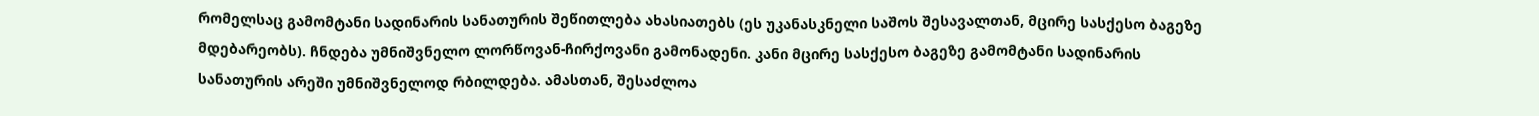რომელსაც გამომტანი სადინარის სანათურის შეწითლება ახასიათებს (ეს უკანასკნელი საშოს შესავალთან, მცირე სასქესო ბაგეზე მდებარეობს). ჩნდება უმნიშვნელო ლორწოვან-ჩირქოვანი გამონადენი. კანი მცირე სასქესო ბაგეზე გამომტანი სადინარის სანათურის არეში უმნიშვნელოდ რბილდება. ამასთან, შესაძლოა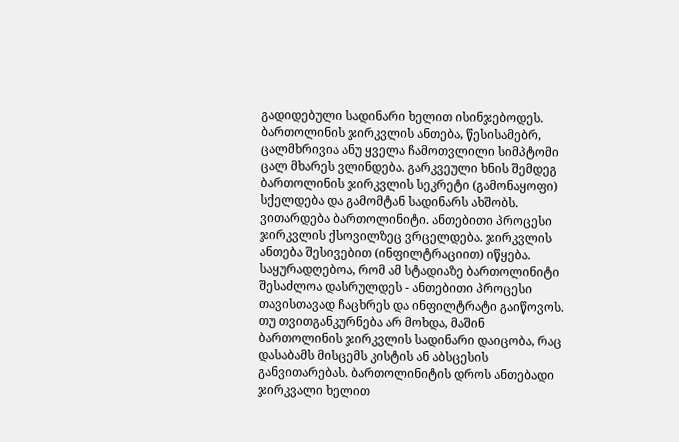გადიდებული სადინარი ხელით ისინჯებოდეს. ბართოლინის ჯირკვლის ანთება, წესისამებრ, ცალმხრივია ანუ ყველა ჩამოთვლილი სიმპტომი ცალ მხარეს ვლინდება. გარკვეული ხნის შემდეგ ბართოლინის ჯირკვლის სეკრეტი (გამონაყოფი) სქელდება და გამომტან სადინარს ახშობს. ვითარდება ბართოლინიტი. ანთებითი პროცესი ჯირკვლის ქსოვილზეც ვრცელდება. ჯირკვლის ანთება შესივებით (ინფილტრაციით) იწყება. საყურადღებოა, რომ ამ სტადიაზე ბართოლინიტი შესაძლოა დასრულდეს - ანთებითი პროცესი თავისთავად ჩაცხრეს და ინფილტრატი გაიწოვოს. თუ თვითგანკურნება არ მოხდა, მაშინ ბართოლინის ჯირკვლის სადინარი დაიცობა, რაც დასაბამს მისცემს კისტის ან აბსცესის განვითარებას. ბართოლინიტის დროს ანთებადი ჯირკვალი ხელით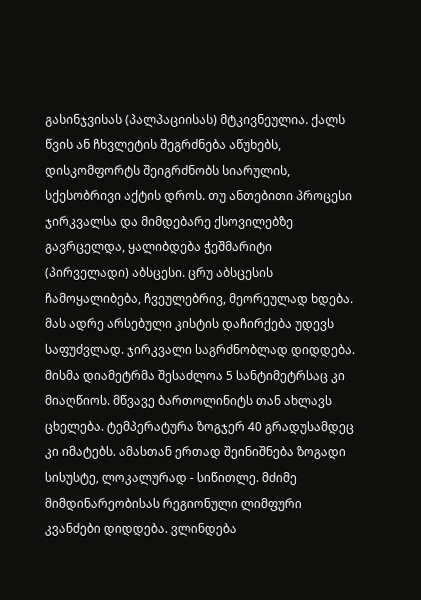გასინჯვისას (პალპაციისას) მტკივნეულია. ქალს წვის ან ჩხვლეტის შეგრძნება აწუხებს, დისკომფორტს შეიგრძნობს სიარულის, სქესობრივი აქტის დროს. თუ ანთებითი პროცესი ჯირკვალსა და მიმდებარე ქსოვილებზე გავრცელდა, ყალიბდება ჭეშმარიტი (პირველადი) აბსცესი. ცრუ აბსცესის ჩამოყალიბება, ჩვეულებრივ, მეორეულად ხდება. მას ადრე არსებული კისტის დაჩირქება უდევს საფუძვლად. ჯირკვალი საგრძნობლად დიდდება. მისმა დიამეტრმა შესაძლოა 5 სანტიმეტრსაც კი მიაღწიოს. მწვავე ბართოლინიტს თან ახლავს ცხელება. ტემპერატურა ზოგჯერ 40 გრადუსამდეც კი იმატებს. ამასთან ერთად შეინიშნება ზოგადი სისუსტე, ლოკალურად - სიწითლე. მძიმე მიმდინარეობისას რეგიონული ლიმფური კვანძები დიდდება. ვლინდება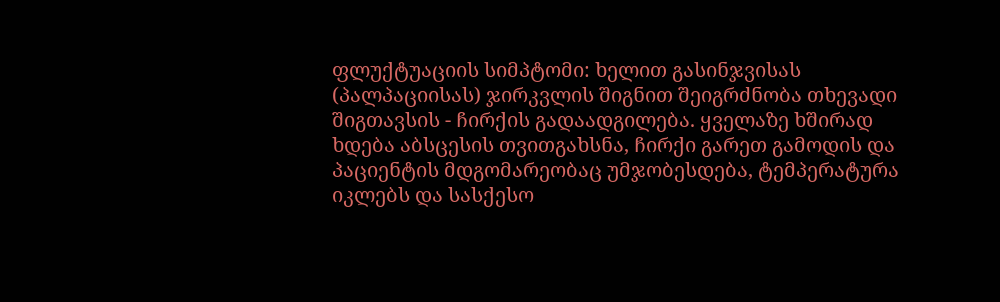ფლუქტუაციის სიმპტომი: ხელით გასინჯვისას (პალპაციისას) ჯირკვლის შიგნით შეიგრძნობა თხევადი შიგთავსის - ჩირქის გადაადგილება. ყველაზე ხშირად ხდება აბსცესის თვითგახსნა, ჩირქი გარეთ გამოდის და პაციენტის მდგომარეობაც უმჯობესდება, ტემპერატურა იკლებს და სასქესო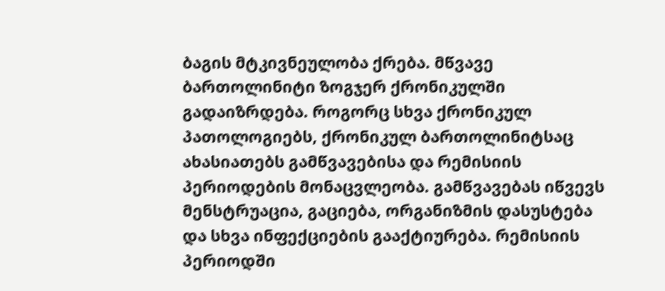ბაგის მტკივნეულობა ქრება. მწვავე ბართოლინიტი ზოგჯერ ქრონიკულში გადაიზრდება. როგორც სხვა ქრონიკულ პათოლოგიებს, ქრონიკულ ბართოლინიტსაც ახასიათებს გამწვავებისა და რემისიის პერიოდების მონაცვლეობა. გამწვავებას იწვევს მენსტრუაცია, გაციება, ორგანიზმის დასუსტება და სხვა ინფექციების გააქტიურება. რემისიის პერიოდში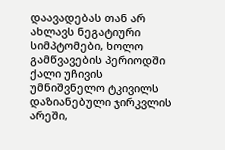დაავადებას თან არ ახლავს ნეგატიური სიმპტომები, ხოლო გამწვავების პერიოდში ქალი უჩივის უმნიშვნელო ტკივილს დაზიანებული ჯირკვლის არეში,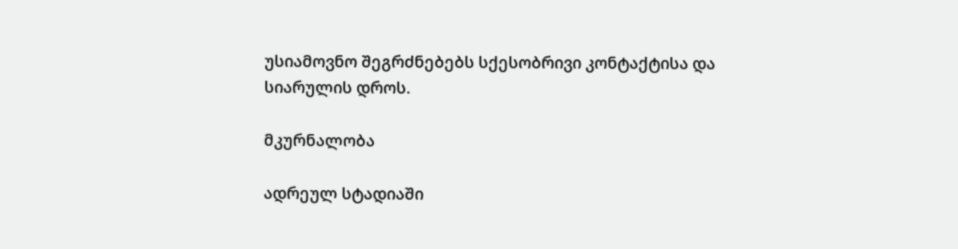უსიამოვნო შეგრძნებებს სქესობრივი კონტაქტისა და სიარულის დროს.

მკურნალობა

ადრეულ სტადიაში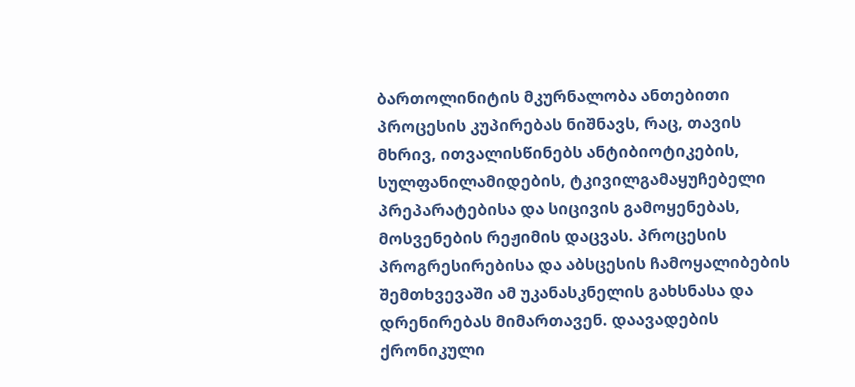ბართოლინიტის მკურნალობა ანთებითი პროცესის კუპირებას ნიშნავს, რაც, თავის მხრივ, ითვალისწინებს ანტიბიოტიკების, სულფანილამიდების, ტკივილგამაყუჩებელი პრეპარატებისა და სიცივის გამოყენებას, მოსვენების რეჟიმის დაცვას. პროცესის პროგრესირებისა და აბსცესის ჩამოყალიბების შემთხვევაში ამ უკანასკნელის გახსნასა და დრენირებას მიმართავენ. დაავადების ქრონიკული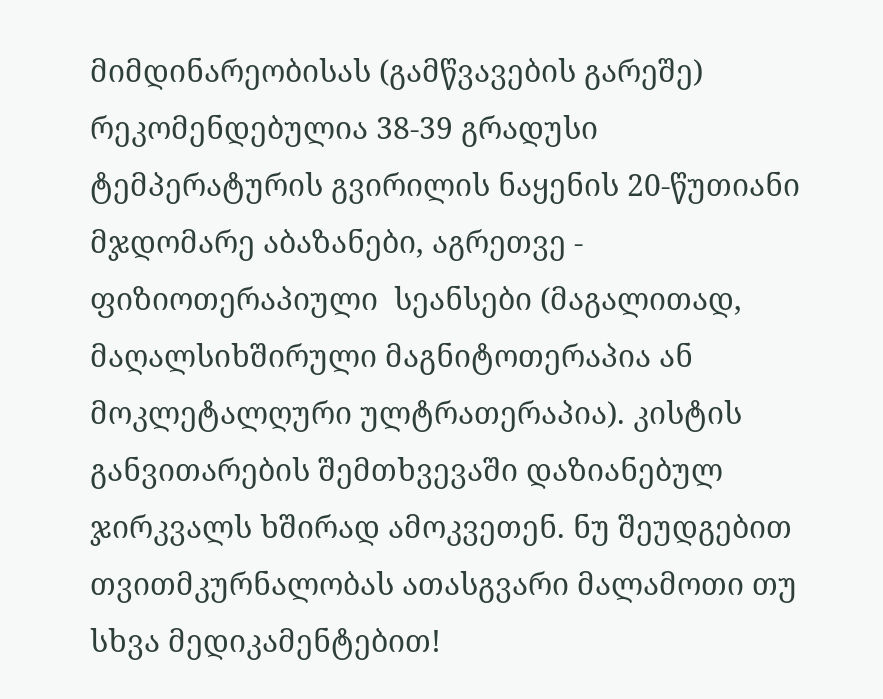მიმდინარეობისას (გამწვავების გარეშე)  რეკომენდებულია 38-39 გრადუსი ტემპერატურის გვირილის ნაყენის 20-წუთიანი მჯდომარე აბაზანები, აგრეთვე - ფიზიოთერაპიული  სეანსები (მაგალითად, მაღალსიხშირული მაგნიტოთერაპია ან მოკლეტალღური ულტრათერაპია). კისტის განვითარების შემთხვევაში დაზიანებულ ჯირკვალს ხშირად ამოკვეთენ. ნუ შეუდგებით თვითმკურნალობას ათასგვარი მალამოთი თუ სხვა მედიკამენტებით!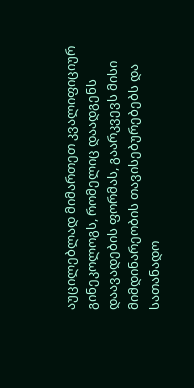აუცილებლად მიმართეთ კვალიფიციურ გინეკოლოგს, რომელიც დაადგენს დაავადების ფორმას, გაარკვევს მისი მიმდინარეობის თავისებურებებს და სათანადო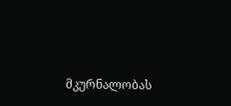მკურნალობას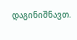დაგინიშნავთ.